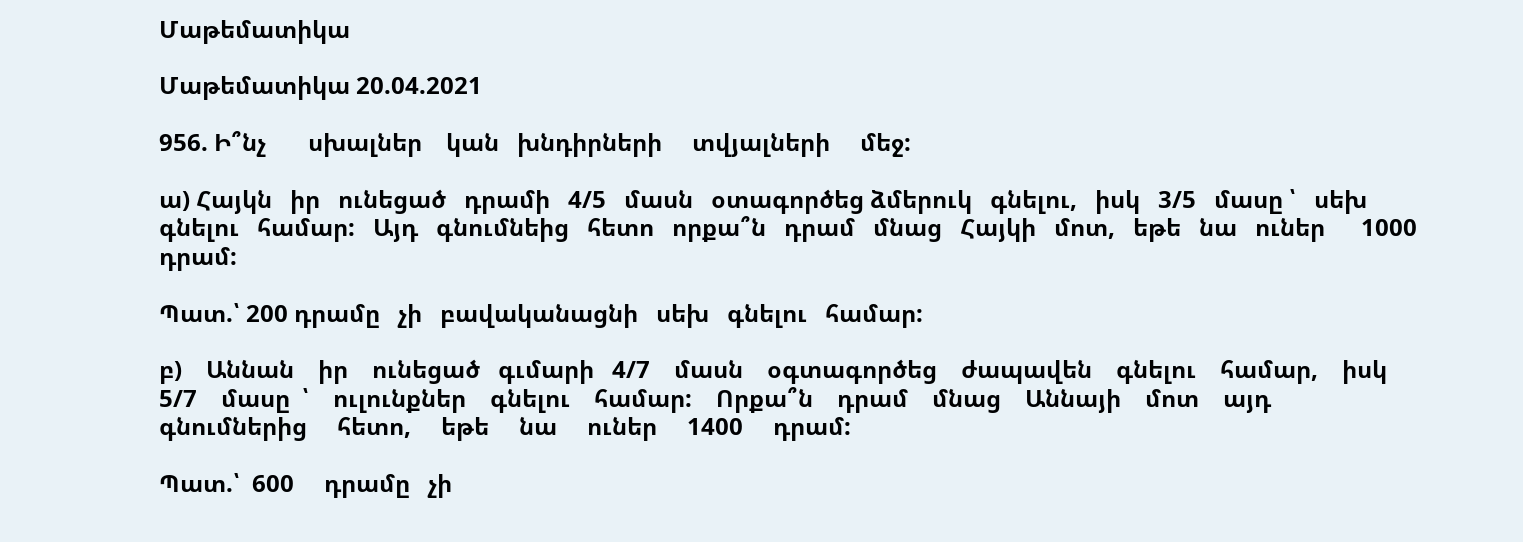Մաթեմատիկա

Մաթեմատիկա 20.04.2021

956. Ի՞նչ       սխալներ    կան   խնդիրների     տվյալների     մեջ:

ա) Հայկն   իր   ունեցած   դրամի   4/5   մասն   օտագործեց ձմերուկ   գնելու,   իսկ   3/5   մասը ՝   սեխ   գնելու   համար:   Այդ   գնումնեից   հետո   որքա՞ն   դրամ   մնաց   Հայկի   մոտ,   եթե   նա   ուներ      1000   դրամ:

Պատ.՝ 200 դրամը   չի   բավականացնի   սեխ   գնելու   համար:

բ)    Աննան    իր    ունեցած   գւմարի   4/7    մասն    օգտագործեց    ժապավեն    գնելու    համար,    իսկ    5/7    մասը  ՝    ուլունքներ    գնելու    համար:    Որքա՞ն    դրամ    մնաց    Աննայի    մոտ    այդ    գնումներից     հետո,     եթե     նա     ուներ     1400     դրամ:

Պատ.՝  600     դրամը   չի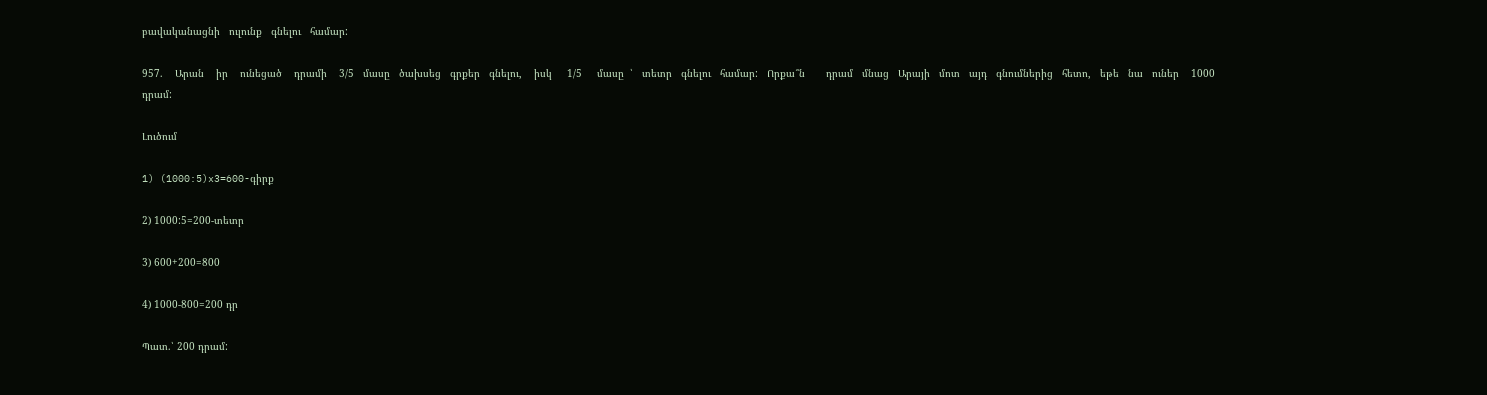բավականացնի   ուլունք   գնելու   համար:

957.    Արան    իր    ունեցած    դրամի    3/5   մասը   ծախսեց   գրքեր   գնելու,    իսկ     1/5     մասը  ՝   տետր   գնելու   համար:   Որքա՞ն       դրամ   մնաց   Արայի   մոտ   այդ   գնումներից   հետո,   եթե   նա   ուներ    1000 դրամ:

Լուծում

1) (1000:5)x3=600-գիրք

2) 1000:5=200-տետր

3) 600+200=800

4) 1000-800=200 դր

Պատ.՝ 200 դրամ: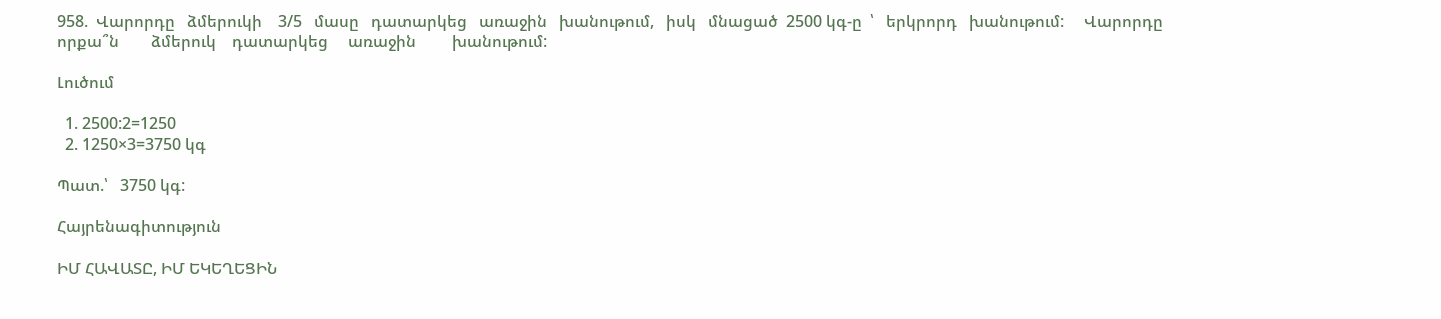958.  Վարորդը   ձմերուկի    3/5   մասը   դատարկեց   առաջին   խանութում,   իսկ   մնացած  2500 կգ-ը  ՝   երկրորդ   խանութում:     Վարորդը     որքա՞ն        ձմերուկ    դատարկեց     առաջին         խանութում:

Լուծում

  1. 2500:2=1250
  2. 1250×3=3750 կգ

Պատ.՝   3750 կգ:

Հայրենագիտություն

ԻՄ ՀԱՎԱՏԸ, ԻՄ ԵԿԵՂԵՑԻՆ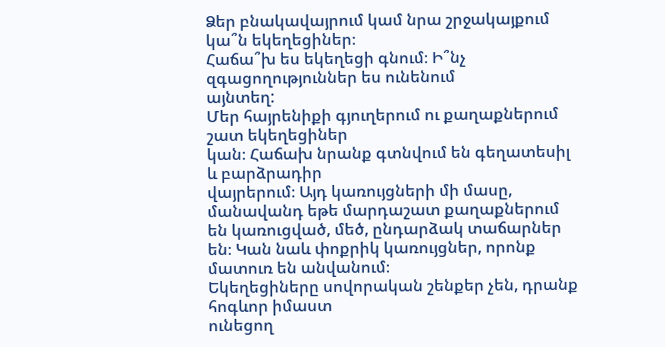Ձեր բնակավայրում կամ նրա շրջակայքում կա՞ն եկեղեցիներ։
Հաճա՞խ ես եկեղեցի գնում։ Ի՞նչ զգացողություններ ես ունենում
այնտեղ:
Մեր հայրենիքի գյուղերում ու քաղաքներում շատ եկեղեցիներ
կան։ Հաճախ նրանք գտնվում են գեղատեսիլ և բարձրադիր
վայրերում։ Այդ կառույցների մի մասը, մանավանդ եթե մարդաշատ քաղաքներում են կառուցված, մեծ, ընդարձակ տաճարներ
են։ Կան նաև փոքրիկ կառույցներ, որոնք մատուռ են անվանում։
Եկեղեցիները սովորական շենքեր չեն, դրանք հոգևոր իմաստ
ունեցող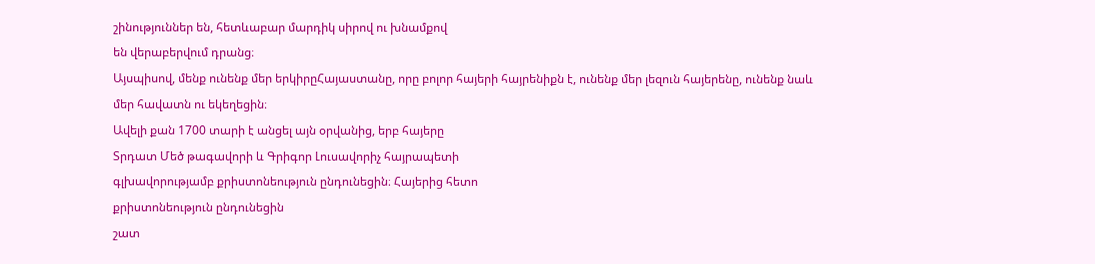շինություններ են, հետևաբար մարդիկ սիրով ու խնամքով
են վերաբերվում դրանց։
Այսպիսով, մենք ունենք մեր երկիրըՀայաստանը, որը բոլոր հայերի հայրենիքն է, ունենք մեր լեզուն հայերենը, ունենք նաև
մեր հավատն ու եկեղեցին։
Ավելի քան 1700 տարի է անցել այն օրվանից, երբ հայերը
Տրդատ Մեծ թագավորի և Գրիգոր Լուսավորիչ հայրապետի
գլխավորությամբ քրիստոնեություն ընդունեցին։ Հայերից հետո
քրիստոնեություն ընդունեցին
շատ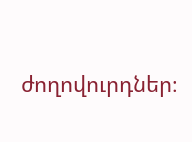ժողովուրդներ։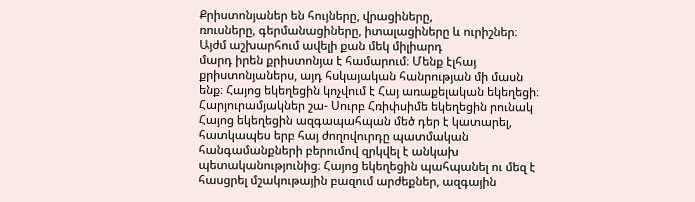Քրիստոնյաներ են հույները, վրացիները,
ռուսները, գերմանացիները, իտալացիները և ուրիշներ։ Այժմ աշխարհում ավելի քան մեկ միլիարդ
մարդ իրեն քրիստոնյա է համարում։ Մենք էլհայ քրիստոնյաներս, այդ հսկայական հանրության մի մասն ենք։ Հայոց եկեղեցին կոչվում է Հայ առաքելական եկեղեցի։ Հարյուրամյակներ շա- Սուրբ Հռիփսիմե եկեղեցին րունակ Հայոց եկեղեցին ազգապահպան մեծ դեր է կատարել, հատկապես երբ հայ ժողովուրդը պատմական հանգամանքների բերումով զրկվել է անկախ պետականությունից։ Հայոց եկեղեցին պահպանել ու մեզ է հասցրել մշակութային բազում արժեքներ, ազգային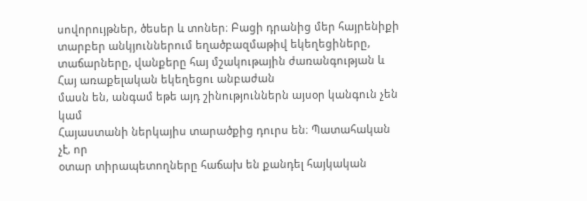սովորույթներ, ծեսեր և տոներ։ Բացի դրանից մեր հայրենիքի տարբեր անկյուններում եղածբազմաթիվ եկեղեցիները, տաճարները, վանքերը հայ մշակութային ժառանգության և Հայ առաքելական եկեղեցու անբաժան
մասն են, անգամ եթե այդ շինություններն այսօր կանգուն չեն կամ
Հայաստանի ներկայիս տարածքից դուրս են։ Պատահական չէ, որ
օտար տիրապետողները հաճախ են քանդել հայկական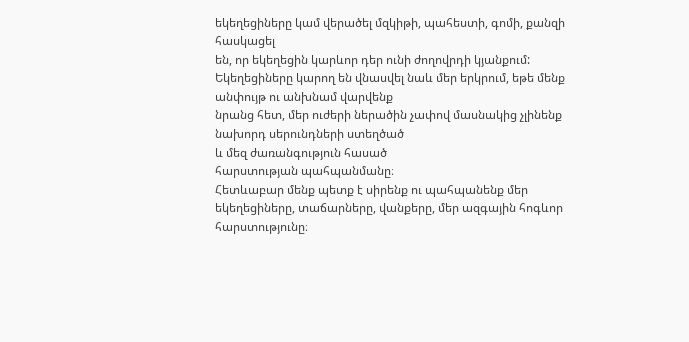եկեղեցիները կամ վերածել մզկիթի, պահեստի, գոմի, քանզի հասկացել
են, որ եկեղեցին կարևոր դեր ունի ժողովրդի կյանքում:
Եկեղեցիները կարող են վնասվել նաև մեր երկրում, եթե մենք
անփույթ ու անխնամ վարվենք
նրանց հետ, մեր ուժերի ներածին չափով մասնակից չլինենք
նախորդ սերունդների ստեղծած
և մեզ ժառանգություն հասած
հարստության պահպանմանը։
Հետևաբար մենք պետք է սիրենք ու պահպանենք մեր եկեղեցիները, տաճարները, վանքերը, մեր ազգային հոգևոր
հարստությունը։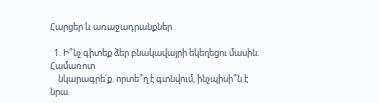Հարցեր և առաջադրանքներ

  1. Ի՞նչ գիտեք ձեր բնակավայրի եկեղեցու մասին։ Համառոտ
    նկարագրե՛ք. որտե՞ղ է գտնվում, ինչպիսի՞ն է նրա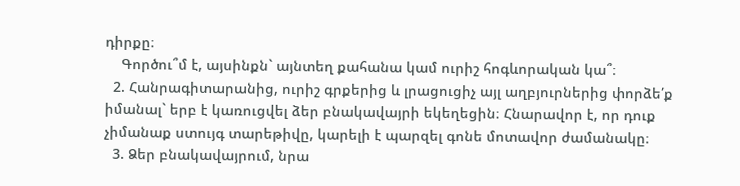դիրքը։
    Գործու՞մ է, այսինքն` այնտեղ քահանա կամ ուրիշ հոգևորական կա՞։
  2. Հանրագիտարանից, ուրիշ գրքերից և լրացուցիչ այլ աղբյուրներից փորձե՛ք իմանալ` երբ է կառուցվել ձեր բնակավայրի եկեղեցին։ Հնարավոր է, որ դուք չիմանաք ստույգ տարեթիվը, կարելի է պարզել գոնե մոտավոր ժամանակը։
  3. Ձեր բնակավայրում, նրա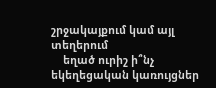շրջակայքում կամ այլ տեղերում
    եղած ուրիշ ի՞նչ եկեղեցական կառույցներ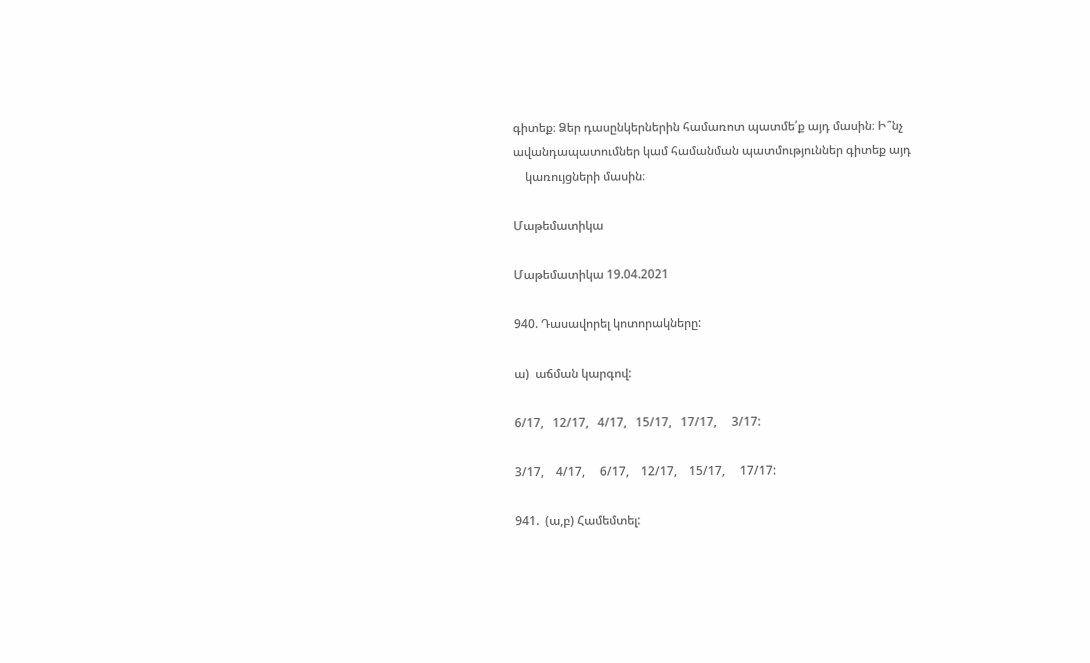գիտեք։ Ձեր դասընկերներին համառոտ պատմե՛ք այդ մասին։ Ի՞նչ ավանդապատումներ կամ համանման պատմություններ գիտեք այդ
    կառույցների մասին։

Մաթեմատիկա

Մաթեմատիկա 19.04.2021

940. Դասավորել կոտորակները:

ա)  աճման կարգով:

6/17,   12/17,   4/17,   15/17,   17/17,     3/17:

3/17,    4/17,     6/17,    12/17,    15/17,     17/17:

941.  (ա,բ) Համեմտել: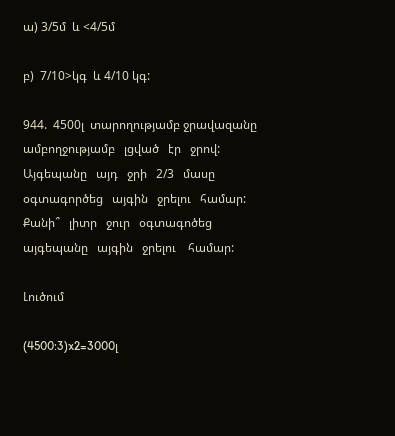ա) 3/5մ  և <4/5մ

բ)  7/10>կգ  և 4/10 կգ:

944.  4500լ  տարողությամբ ջրավազանը   ամբողջությամբ   լցված   էր   ջրով:   Այգեպանը   այդ   ջրի   2/3   մասը   օգտագործեց   այգին   ջրելու   համար:   Քանի՞   լիտր   ջուր   օգտագոծեց   այգեպանը   այգին   ջրելու    համար:

Լուծում

(4500:3)x2=3000լ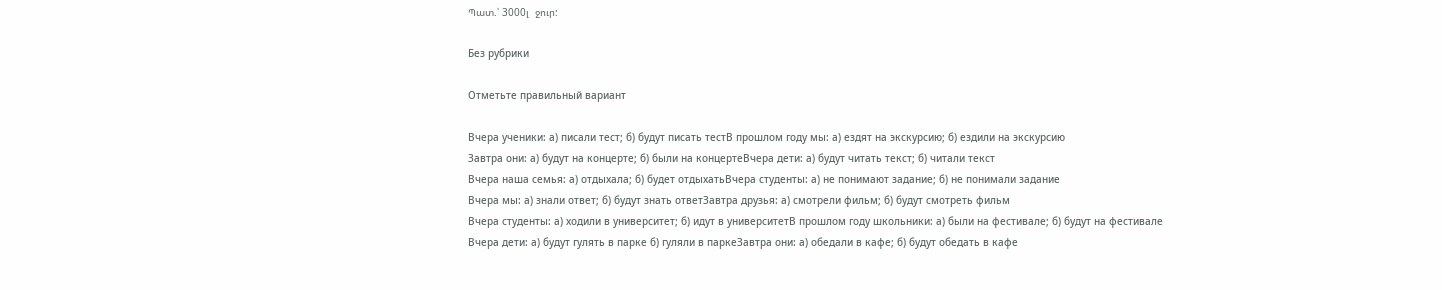Պատ.՝ 3000լ  ջուր:

Без рубрики

Отметьте правильный вариант

Вчера ученики: а) писали тест; б) будут писать тестВ прошлом году мы: а) ездят на экскурсию; б) ездили на экскурсию
Завтра они: а) будут на концерте; б) были на концертеВчера дети: а) будут читать текст; б) читали текст
Вчера наша семья: а) отдыхала; б) будет отдыхатьВчера студенты: а) не понимают задание; б) не понимали задание
Вчера мы: а) знали ответ; б) будут знать ответЗавтра друзья: а) смотрели фильм; б) будут смотреть фильм
Вчера студенты: а) ходили в университет; б) идут в университетВ прошлом году школьники: а) были на фестивале; б) будут на фестивале
Вчера дети: а) будут гулять в парке б) гуляли в паркеЗавтра они: а) обедали в кафе; б) будут обедать в кафе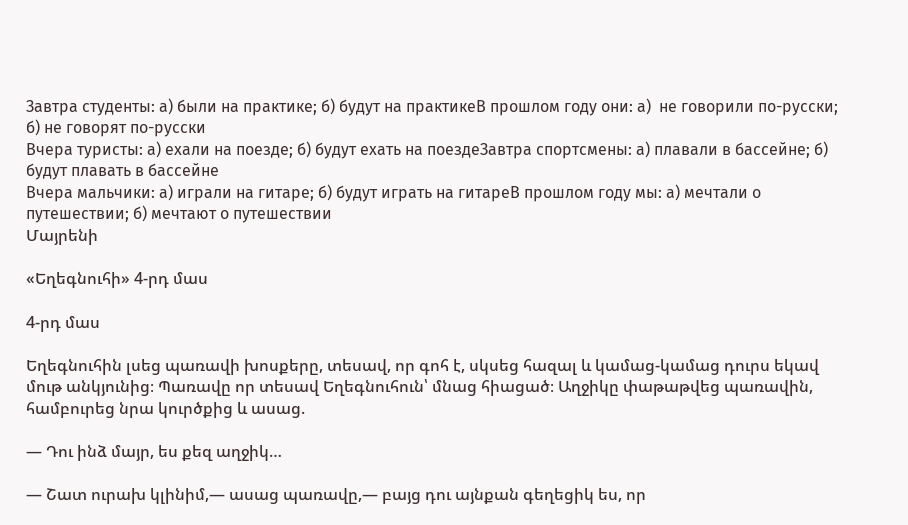Завтра студенты: а) были на практике; б) будут на практикеВ прошлом году они: а)  не говорили по-русски; б) не говорят по-русски
Вчера туристы: а) ехали на поезде; б) будут ехать на поездеЗавтра спортсмены: а) плавали в бассейне; б) будут плавать в бассейне
Вчера мальчики: а) играли на гитаре; б) будут играть на гитареВ прошлом году мы: а) мечтали о путешествии; б) мечтают о путешествии
Մայրենի

«Եղեգնուհի» 4-րդ մաս

4-րդ մաս

Եղեգնուհին լսեց պառավի խոսքերը, տեսավ, որ գոհ է, սկսեց հազալ և կամաց-կամաց դուրս եկավ մութ անկյունից։ Պառավը որ տեսավ Եղեգնուհուն՝ մնաց հիացած։ Աղջիկը փաթաթվեց պառավին, համբուրեց նրա կուրծքից և ասաց.

― Դու ինձ մայր, ես քեզ աղջիկ…

― Շատ ուրախ կլինիմ,― ասաց պառավը,― բայց դու այնքան գեղեցիկ ես, որ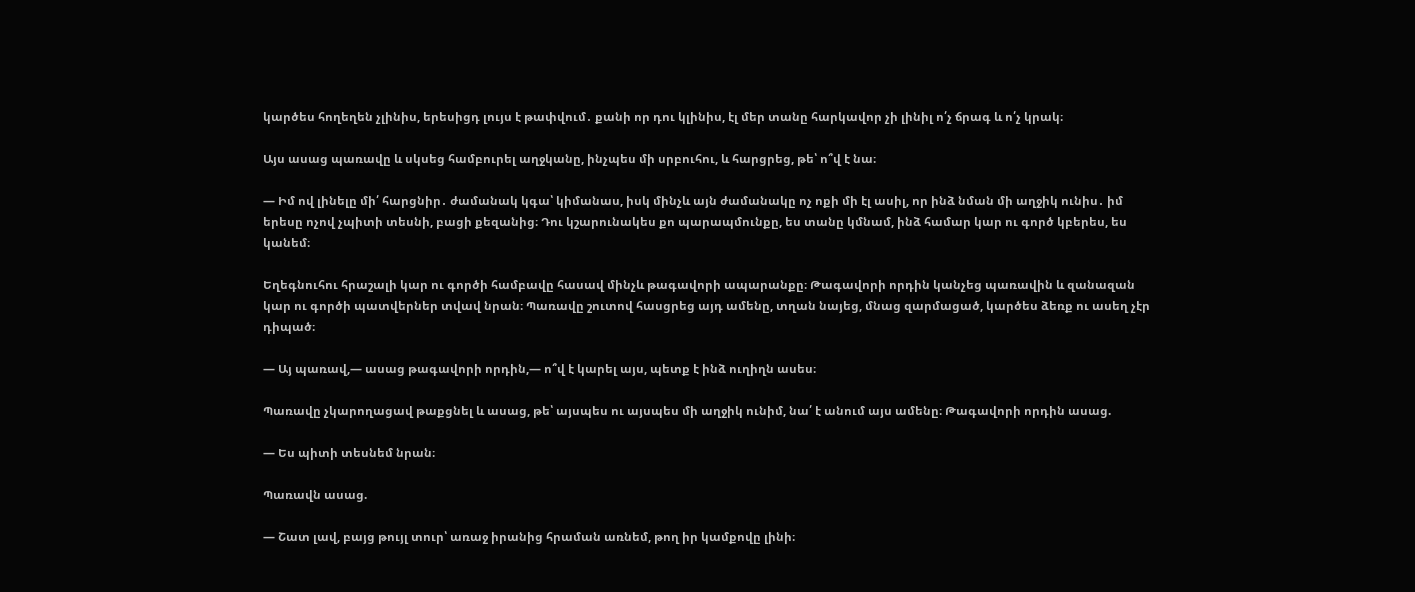կարծես հողեղեն չլինիս, երեսիցդ լույս է թափվում․ քանի որ դու կլինիս, էլ մեր տանը հարկավոր չի լինիլ ո՛չ ճրագ և ո՛չ կրակ։

Այս ասաց պառավը և սկսեց համբուրել աղջկանը, ինչպես մի սրբուհու, և հարցրեց, թե՝ ո՞վ է նա։

― Իմ ով լինելը մի՛ հարցնիր․ ժամանակ կգա՝ կիմանաս, իսկ մինչև այն ժամանակը ոչ ոքի մի էլ ասիլ, որ ինձ նման մի աղջիկ ունիս․ իմ երեսը ոչով չպիտի տեսնի, բացի քեզանից։ Դու կշարունակես քո պարապմունքը, ես տանը կմնամ, ինձ համար կար ու գործ կբերես, ես կանեմ։

Եղեգնուհու հրաշալի կար ու գործի համբավը հասավ մինչև թագավորի ապարանքը։ Թագավորի որդին կանչեց պառավին և զանազան կար ու գործի պատվերներ տվավ նրան։ Պառավը շուտով հասցրեց այդ ամենը, տղան նայեց, մնաց զարմացած, կարծես ձեռք ու ասեղ չէր դիպած։

― Այ պառավ,― ասաց թագավորի որդին,― ո՞վ է կարել այս, պետք է ինձ ուղիղն ասես։

Պառավը չկարողացավ թաքցնել և ասաց, թե՝ այսպես ու այսպես մի աղջիկ ունիմ, նա՛ է անում այս ամենը։ Թագավորի որդին ասաց.

― Ես պիտի տեսնեմ նրան։

Պառավն ասաց.

― Շատ լավ, բայց թույլ տուր՝ առաջ իրանից հրաման առնեմ, թող իր կամքովը լինի։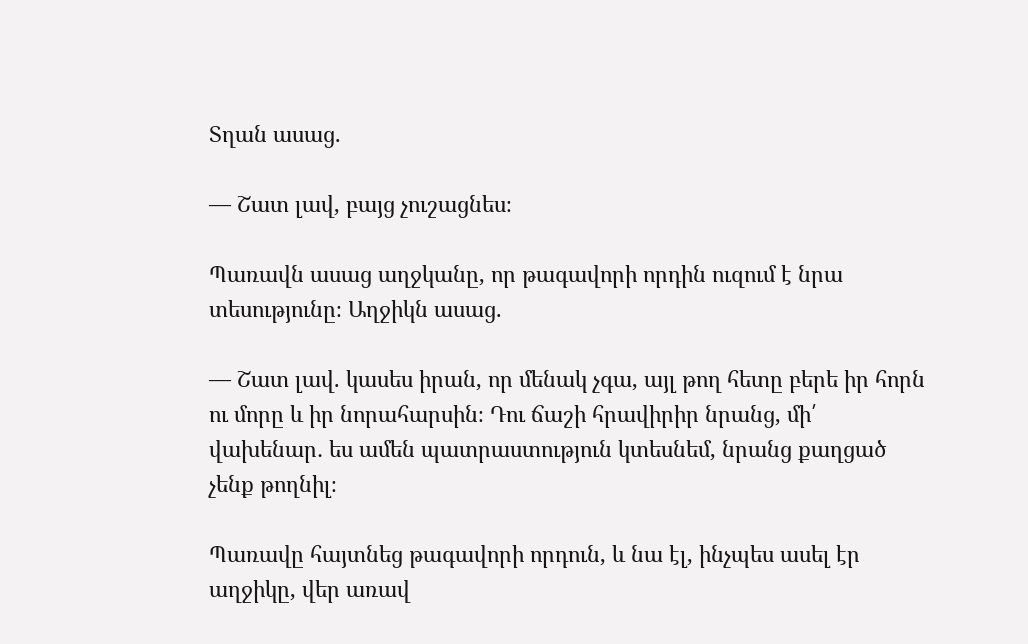Տղան ասաց.

― Շատ լավ, բայց չուշացնես։

Պառավն ասաց աղջկանը, որ թագավորի որդին ուզում է նրա տեսությունը։ Աղջիկն ասաց.

― Շատ լավ. կասես իրան, որ մենակ չգա, այլ թող հետը բերե իր հորն ու մորը և իր նորահարսին։ Դու ճաշի հրավիրիր նրանց, մի՛ վախենար․ ես ամեն պատրաստություն կտեսնեմ, նրանց քաղցած չենք թողնիլ։

Պառավը հայտնեց թագավորի որդուն, և նա էլ, ինչպես ասել էր աղջիկը, վեր առավ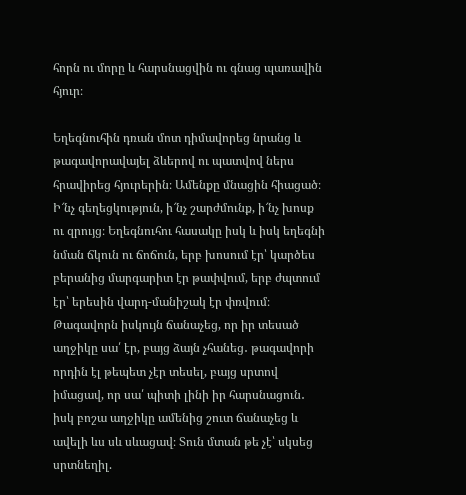հորն ու մորը և հարսնացվին ու գնաց պառավին հյուր։

Եղեգնուհին դռան մոտ դիմավորեց նրանց և թագավորավայել ձևերով ու պատվով ներս հրավիրեց հյուրերին։ Ամենքը մնացին հիացած։ Ի՜նչ գեղեցկություն, ի՜նչ շարժմունք, ի՜նչ խոսք ու զրույց։ Եղեգնուհու հասակը իսկ և իսկ եղեգնի նման ճկուն ու ճոճուն, երբ խոսում էր՝ կարծես բերանից մարգարիտ էր թափվում, երբ ժպտում էր՝ երեսին վարդ-մանիշակ էր փռվում։ Թագավորն իսկույն ճանաչեց, որ իր տեսած աղջիկը սա՛ էր, բայց ձայն չհանեց․ թագավորի որդին էլ թեպետ չէր տեսել, բայց սրտով իմացավ, որ սա՛ պիտի լինի իր հարսնացուն․ իսկ բոշա աղջիկը ամենից շուտ ճանաչեց և ավելի ևս սև սևացավ։ Տուն մտան թե չէ՝ սկսեց սրտնեղիլ.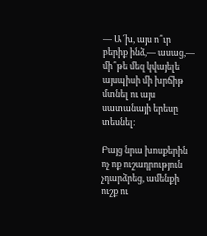― Ա՜խ, այս ո՞ւր բերիք ինձ,― ասաց,― մի՞թե մեզ կվայելե այսպիսի մի խրճիթ մտնել ու այս սատանայի երեսը տեսնել։

Բայց նրա խոսքերին ոչ ոք ուշադրություն չդարձրեց, ամենքի ուշք ու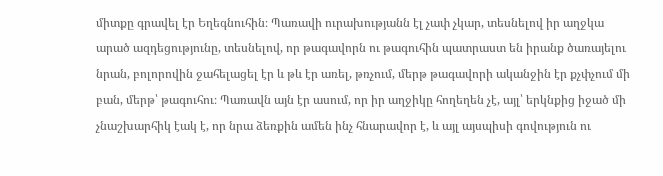միտքը գրավել էր Եղեգնուհին։ Պառավի ուրախությանն էլ չափ չկար, տեսնելով իր աղջկա արած ազդեցությունը, տեսնելով, որ թագավորն ու թագուհին պատրաստ են իրանք ծառայելու նրան, բոլորովին ջահելացել էր և թև էր առել, թռչում, մերթ թագավորի ականջին էր քչփչում մի բան, մերթ՝ թագուհու։ Պառավն այն էր ասում, որ իր աղջիկը հողեղեն չէ, այլ՝ երկնքից իջած մի չնաշխարհիկ էակ է, որ նրա ձեռքին ամեն ինչ հնարավոր է, և այլ այսպիսի գովություն ու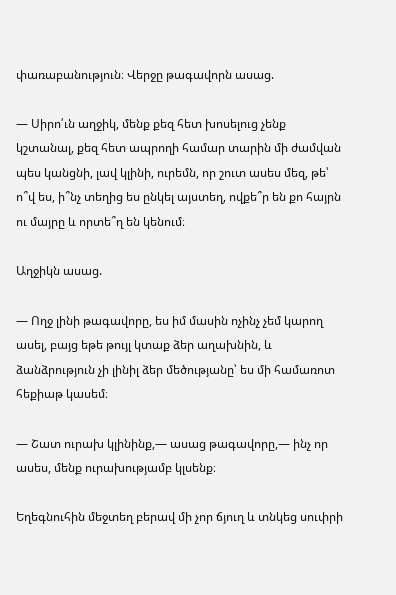փառաբանություն։ Վերջը թագավորն ասաց.

― Սիրո՛ւն աղջիկ, մենք քեզ հետ խոսելուց չենք կշտանալ, քեզ հետ ապրողի համար տարին մի ժամվան պես կանցնի, լավ կլինի, ուրեմն, որ շուտ ասես մեզ, թե՝ ո՞վ ես, ի՞նչ տեղից ես ընկել այստեղ, ովքե՞ր են քո հայրն ու մայրը և որտե՞ղ են կենում։

Աղջիկն ասաց.

― Ողջ լինի թագավորը, ես իմ մասին ոչինչ չեմ կարող ասել, բայց եթե թույլ կտաք ձեր աղախնին, և ձանձրություն չի լինիլ ձեր մեծությանը՝ ես մի համառոտ հեքիաթ կասեմ։

― Շատ ուրախ կլինինք,― ասաց թագավորը,― ինչ որ ասես, մենք ուրախությամբ կլսենք։

Եղեգնուհին մեջտեղ բերավ մի չոր ճյուղ և տնկեց սուփրի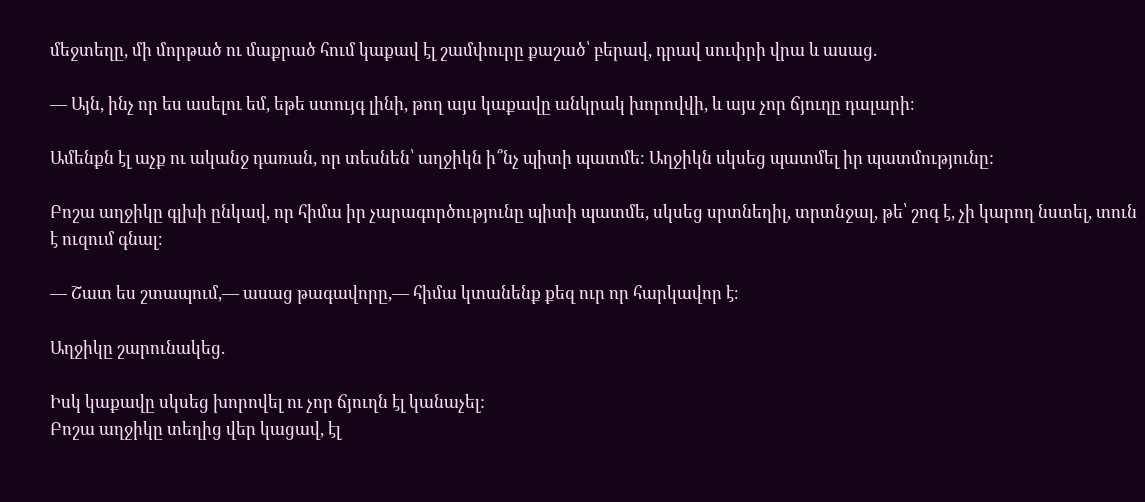մեջտեղը, մի մորթած ու մաքրած հում կաքավ էլ շամփուրը քաշած՝ բերավ, դրավ սուփրի վրա և ասաց.

― Այն, ինչ որ ես ասելու եմ, եթե ստույգ լինի, թող այս կաքավը անկրակ խորովվի, և այս չոր ճյուղը դալարի։

Ամենքն էլ աչք ու ականջ դառան, որ տեսնեն՝ աղջիկն ի՞նչ պիտի պատմե։ Աղջիկն սկսեց պատմել իր պատմությունը:

Բոշա աղջիկը գլխի ընկավ, որ հիմա իր չարագործությունը պիտի պատմե, սկսեց սրտնեղիլ, տրտնջալ, թե՝ շոգ է, չի կարող նստել, տուն է ուզում գնալ։

― Շատ ես շտապում,― ասաց թագավորը,― հիմա կտանենք քեզ ուր որ հարկավոր է։

Աղջիկը շարունակեց.

Իսկ կաքավը սկսեց խորովել ու չոր ճյուղն էլ կանաչել:
Բոշա աղջիկը տեղից վեր կացավ, էլ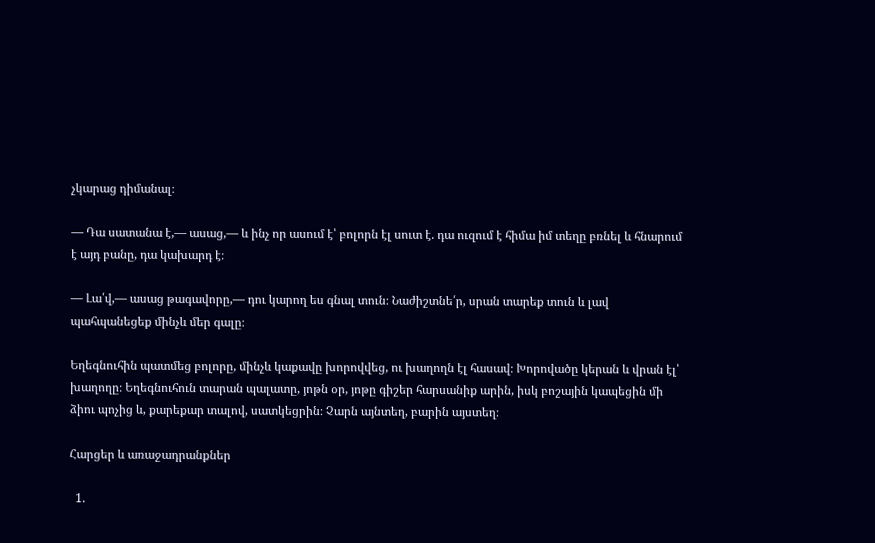չկարաց դիմանալ։

― Դա սատանա է,― ասաց,― և ինչ որ ասում է՝ բոլորն էլ սուտ է. դա ուզում է հիմա իմ տեղը բռնել և հնարում է այդ բանը, դա կախարդ է։

― Լա՛վ,― ասաց թագավորը,― դու կարող ես գնալ տուն։ Նաժիշտնե՛ր, սրան տարեք տուն և լավ պահպանեցեք մինչև մեր գալը։

Եղեգնուհին պատմեց բոլորը, մինչև կաքավը խորովվեց, ու խաղողն էլ հասավ։ Խորովածը կերան և վրան էլ՝ խաղողը։ Եղեգնուհուն տարան պալատը, յոթն օր, յոթը գիշեր հարսանիք արին, իսկ բոշային կապեցին մի ձիու պոչից և, քարեքար տալով, սատկեցրին։ Չարն այնտեղ, բարին այստեղ։

Հարցեր և առաջադրանքներ

  1.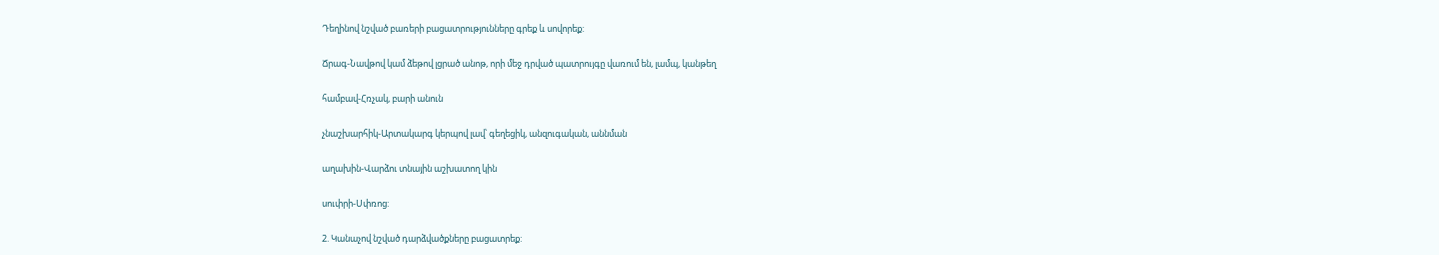Դեղինով նշված բառերի բացատրությունները գրեք և սովորեք:

Ճրագ-Նավթով կամ ձեթով լցրած անոթ, որի մեջ դրված պատրույգը վառում են, լամպ, կանթեղ

համբավ-Հռչակ, բարի անուն

չնաշխարհիկ-Արտակարգ կերպով լավ՝ գեղեցիկ, անզուգական, աննման

աղախին-Վարձու տնային աշխատող կին

սուփրի-Սփռոց:

2. Կանաչով նշված դարձվածքները բացատրեք: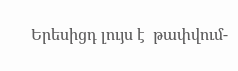Երեսիցդ լույս է  թափվում-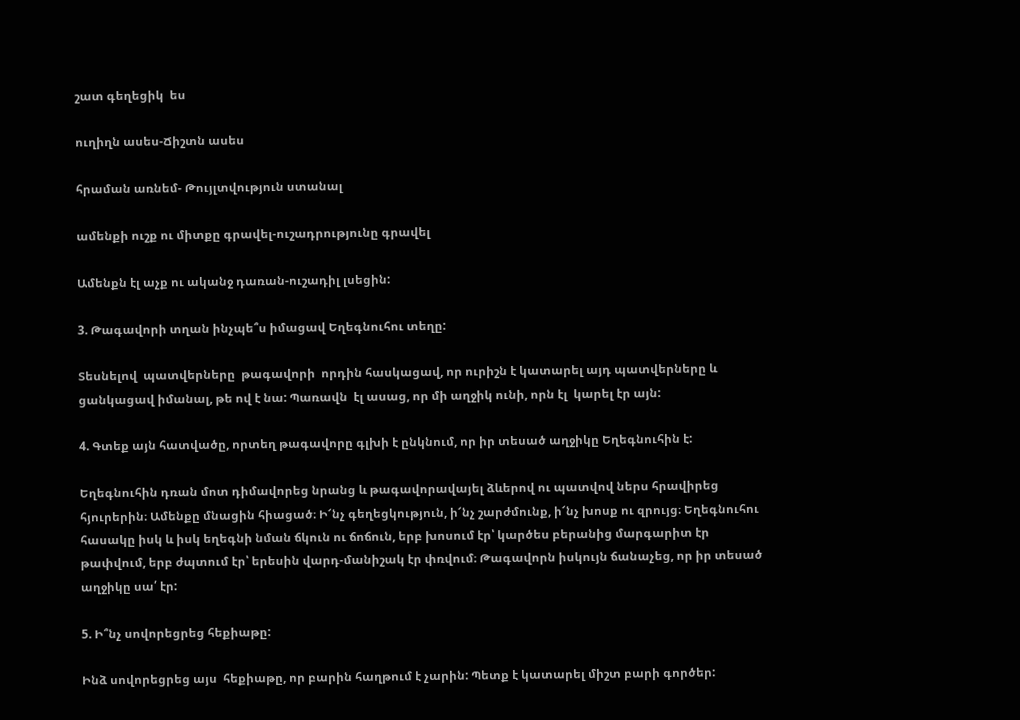շատ գեղեցիկ  ես

ուղիղն ասես-Ճիշտն ասես

հրաման առնեմ- Թույլտվություն ստանալ

ամենքի ուշք ու միտքը գրավել-ուշադրությունը գրավել

Ամենքն էլ աչք ու ականջ դառան-ուշադիլ լսեցին:

3. Թագավորի տղան ինչպե՞ս իմացավ Եղեգնուհու տեղը:

Տեսնելով  պատվերները  թագավորի  որդին հասկացավ, որ ուրիշն է կատարել այդ պատվերները և ցանկացավ իմանալ, թե ով է նա: Պառավն  էլ ասաց, որ մի աղջիկ ունի, որն էլ  կարել էր այն:

4. Գտեք այն հատվածը, որտեղ թագավորը գլխի է ընկնում, որ իր տեսած աղջիկը Եղեգնուհին է:

Եղեգնուհին դռան մոտ դիմավորեց նրանց և թագավորավայել ձևերով ու պատվով ներս հրավիրեց հյուրերին։ Ամենքը մնացին հիացած։ Ի՜նչ գեղեցկություն, ի՜նչ շարժմունք, ի՜նչ խոսք ու զրույց։ Եղեգնուհու հասակը իսկ և իսկ եղեգնի նման ճկուն ու ճոճուն, երբ խոսում էր՝ կարծես բերանից մարգարիտ էր թափվում, երբ ժպտում էր՝ երեսին վարդ-մանիշակ էր փռվում։ Թագավորն իսկույն ճանաչեց, որ իր տեսած աղջիկը սա՛ էր:

5. Ի՞նչ սովորեցրեց հեքիաթը:

Ինձ սովորեցրեց այս  հեքիաթը, որ բարին հաղթում է չարին: Պետք է կատարել միշտ բարի գործեր: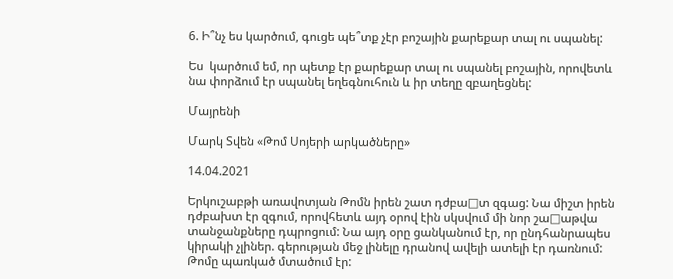6. Ի՞նչ ես կարծում, գուցե պե՞տք չէր բոշային քարեքար տալ ու սպանել:

Ես  կարծում եմ, որ պետք էր քարեքար տալ ու սպանել բոշային, որովետև նա փորձում էր սպանել եղեգնուհուն և իր տեղը զբաղեցնել:

Մայրենի

Մարկ Տվեն «Թոմ Սոյերի արկածները»

14.04.2021

Երկուշաբթի առավոտյան Թոմն իրեն շատ դժբա□տ զգաց: Նա միշտ իրեն դժբախտ էր զգում, որովհետև այդ օրով էին սկսվում մի նոր շա□աթվա տանջանքները դպրոցում: Նա այդ օրը ցանկանում էր, որ ընդհանրապես կիրակի չլիներ. գերության մեջ լինելը դրանով ավելի ատելի էր դառնում: Թոմը պառկած մտածում էր: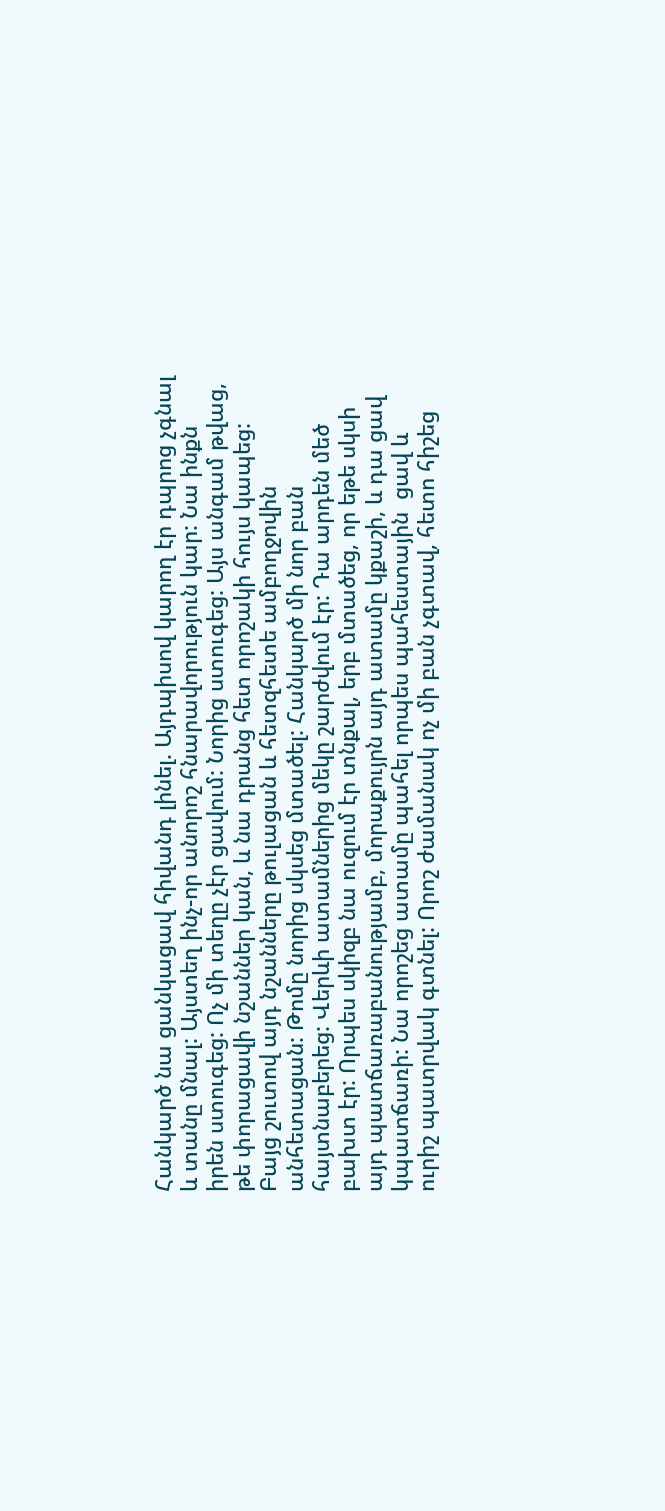Հանկարծ նա ցանկացավ հիվանդ լինել. Այդպիսով կարող էր դպրոց չգնալ և տանը մնալ: Այստեղ ինչ-որ անորոշ հնարավորություն կար: Նա ինքն իրեն ստուգեց: Ոչ մի տեղը չէր ցավում: Նորից ստուգեց: Այս անգամ թվաց, թե փորացավի նշաններ կան, և նա դրանց հետ որոշակի հույս կապեց: Բայց շուտով այդ նշանները թուլացան և հետզհետե ամբողջովին անհետացան: Թոմը նորից սկսեց մտածել: Հանկարծ մի նոր բան հայտնաբերեց: Վերևի ատամներից մեկը շարժվում էր: Դա արդեն մեծ բախտ էր: Որպես սկիզբ նա ուզում էր տնքալ, երբ մտածեց, որ եթե սկսի այդ պատճառաբանությամբ, մորաքույրն այդ ատամը կքաշի, և դա ցավ կպատճառի: Նա որոշեց ատամը պահել որպես պահեստային  ցավ և ուրիշ պատրվակ գտնել: Որոշ ժամանակ ոչ մի բան չգտավ, հետո հիշեց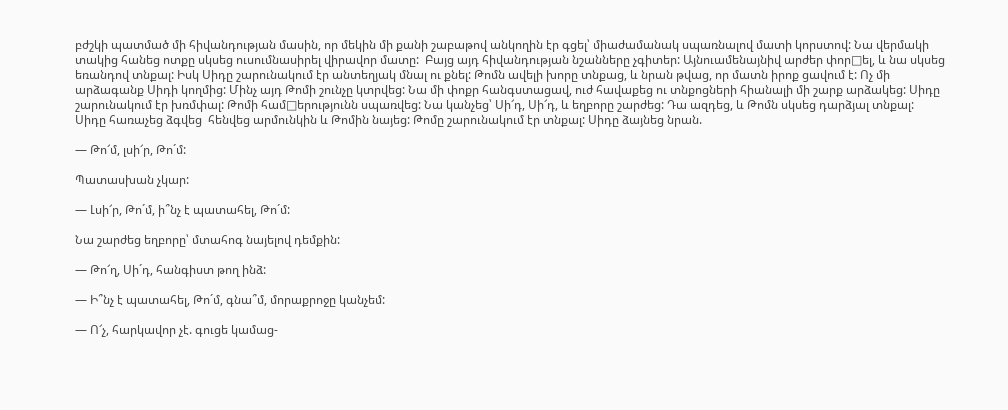բժշկի պատմած մի հիվանդության մասին, որ մեկին մի քանի շաբաթով անկողին էր գցել՝ միաժամանակ սպառնալով մատի կորստով: Նա վերմակի տակից հանեց ոտքը սկսեց ուսումնասիրել վիրավոր մատը:  Բայց այդ հիվանդության նշանները չգիտեր: Այնուամենայնիվ արժեր փոր□ել, և նա սկսեց եռանդով տնքալ: Իսկ Սիդը շարունակում էր անտեղյակ մնալ ու քնել: Թոմն ավելի խորը տնքաց, և նրան թվաց, որ մատն իրոք ցավում է: Ոչ մի արձագանք Սիդի կողմից: Մինչ այդ Թոմի շունչը կտրվեց: Նա մի փոքր հանգստացավ, ուժ հավաքեց ու տնքոցների հիանալի մի շարք արձակեց: Սիդը շարունակում էր խռմփալ: Թոմի համ□երությունն սպառվեց: Նա կանչեց՝ Սի՜դ, Սի՜դ, և եղբորը շարժեց: Դա ազդեց, և Թոմն սկսեց դարձյալ տնքալ: Սիդը հառաչեց ձգվեց  հենվեց արմունկին և Թոմին նայեց: Թոմը շարունակում էր տնքալ: Սիդը ձայնեց նրան.

— Թո՜մ, լսի՜ր, Թո´մ:

Պատասխան չկար:

— Լսի՜ր, Թո´մ, ի՞նչ է պատահել, Թո´մ:

Նա շարժեց եղբորը՝ մտահոգ նայելով դեմքին:

— Թո՜ղ, Սի´դ, հանգիստ թող ինձ:

— Ի՞նչ է պատահել, Թո´մ, գնա՞մ, մորաքրոջը կանչեմ:

— Ո՜չ, հարկավոր չէ. գուցե կամաց-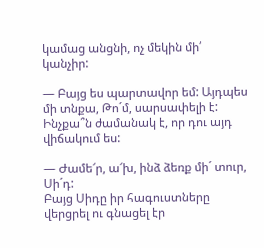կամաց անցնի, ոչ մեկին մի՛ կանչիր:

— Բայց ես պարտավոր եմ: Այդպես մի տնքա, Թո´մ, սարսափելի է: Ինչքա՞ն ժամանակ է, որ դու այդ վիճակում ես:

— Ժամե՜ր, ա՜խ, ինձ ձեռք մի´ տուր, Սի´դ:
Բայց Սիդը իր հագուստները վերցրել ու գնացել էր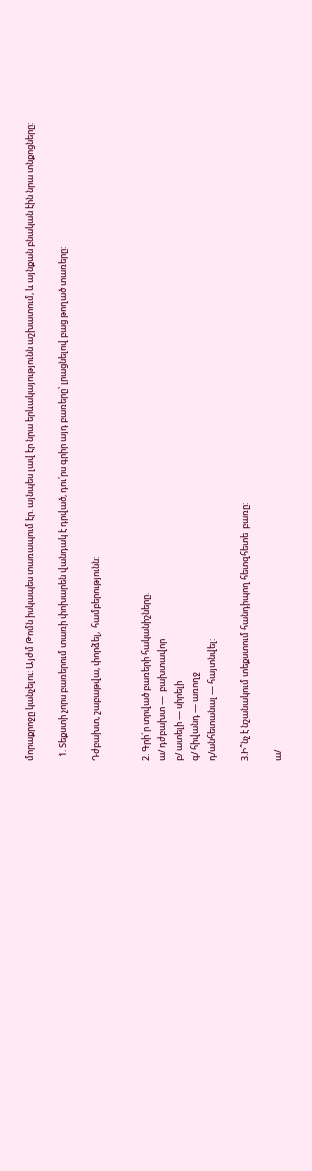մորաքրոջը կանչելու: Այժմ Թոմն իսկապես տառապում էր. այնպես լավ էր նրա երևակայությունն աշխատում, և այնքան բնական էին նրա տնքոցները:

  1. Տեքստի չորս բառերում տառի փոխարեն վանդակ է դրված, դու՛րս գրիր այդ բառերը՝ լրացնելով բաց թողած տառերը:

Դժբախտ, շաբաթվա, փորձել,  համբերությունն:


2. Գրի´ր տրված բառերի հականիշները.
ա/ դժբախտ —  բախտավոր
բ/ ատելի — սիրելի
գ/ հիվանդ — առողջ
դ/անհետանալ — հայտնվել:

3.Ի՞նչ է նշանակում տեքստում հանդիպող հետզհետե  բառը:

ա/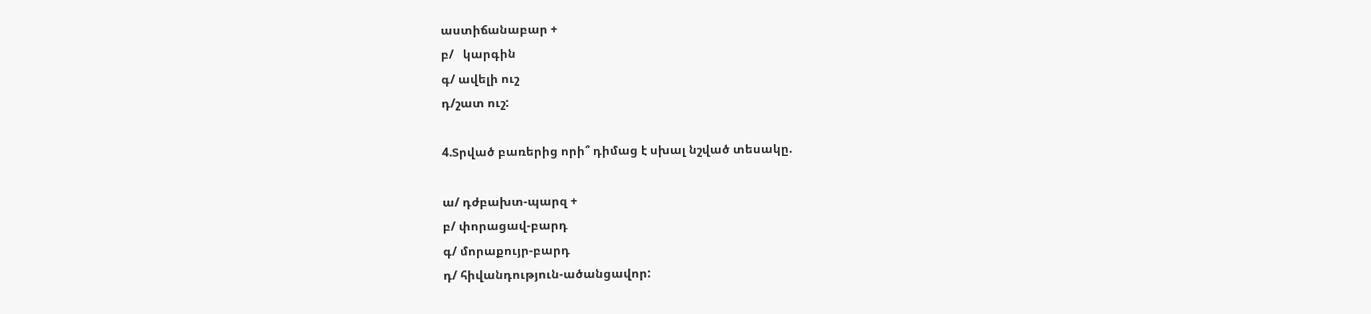աստիճանաբար +
բ/   կարգին
գ/ ավելի ուշ
դ/շատ ուշ:

4.Տրված բառերից որի՞ դիմաց է սխալ նշված տեսակը.

ա/ դժբախտ-պարզ +
բ/ փորացավ-բարդ
գ/ մորաքույր-բարդ
դ/ հիվանդություն-ածանցավոր: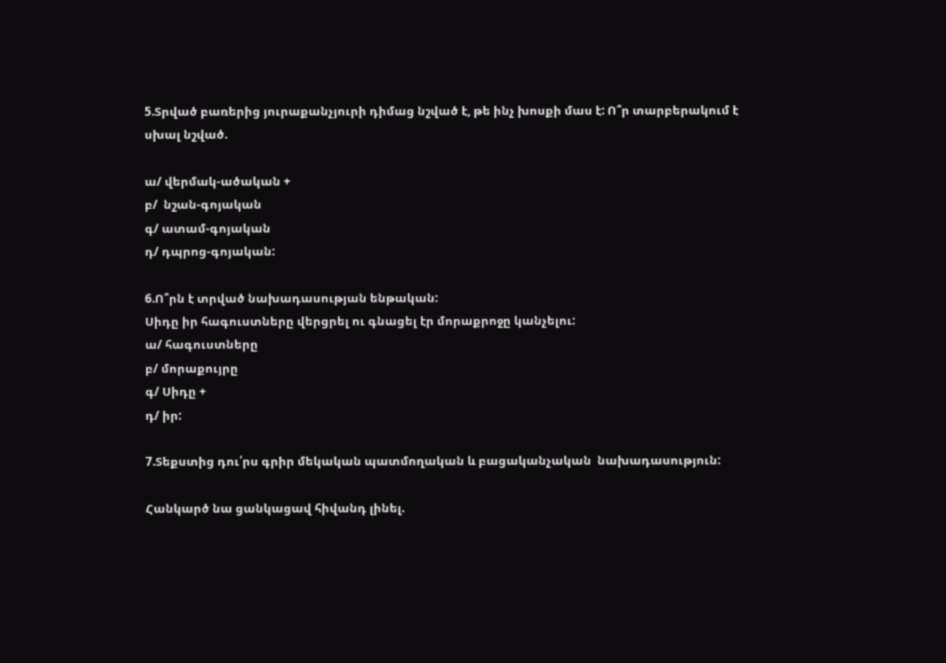5.Տրված բառերից յուրաքանչյուրի դիմաց նշված է, թե ինչ խոսքի մաս է: Ո՞ր տարբերակում է սխալ նշված.

ա/ վերմակ-ածական +
բ/  նշան-գոյական
գ/ ատամ-գոյական
դ/ դպրոց-գոյական:

6.Ո՞րն է տրված նախադասության ենթական:
Սիդը իր հագուստները վերցրել ու գնացել էր մորաքրոջը կանչելու:
ա/ հագուստները
բ/ մորաքույրը
գ/ Սիդը +
դ/ իր:

7.Տեքստից դու՛րս գրիր մեկական պատմողական և բացականչական  նախադասություն:

Հանկարծ նա ցանկացավ հիվանդ լինել.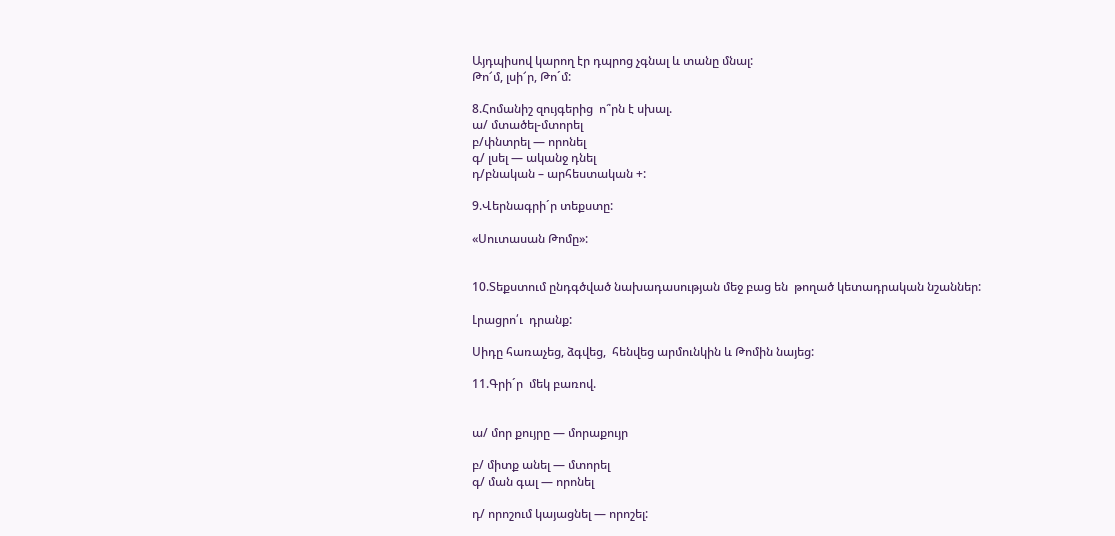Այդպիսով կարող էր դպրոց չգնալ և տանը մնալ:
Թո՜մ, լսի՜ր, Թո´մ:

8.Հոմանիշ զույգերից  ո՞րն է սխալ.
ա/ մտածել-մտորել
բ/փնտրել — որոնել
գ/ լսել — ականջ դնել
դ/բնական – արհեստական +:

9.Վերնագրի´ր տեքստը:

«Սուտասան Թոմը»:


10.Տեքստում ընդգծված նախադասության մեջ բաց են  թողած կետադրական նշաններ:

Լրացրո՛ւ  դրանք:

Սիդը հառաչեց, ձգվեց,  հենվեց արմունկին և Թոմին նայեց:

11.Գրի´ր  մեկ բառով.


ա/ մոր քույրը — մորաքույր

բ/ միտք անել — մտորել
գ/ ման գալ — որոնել

դ/ որոշում կայացնել — որոշել: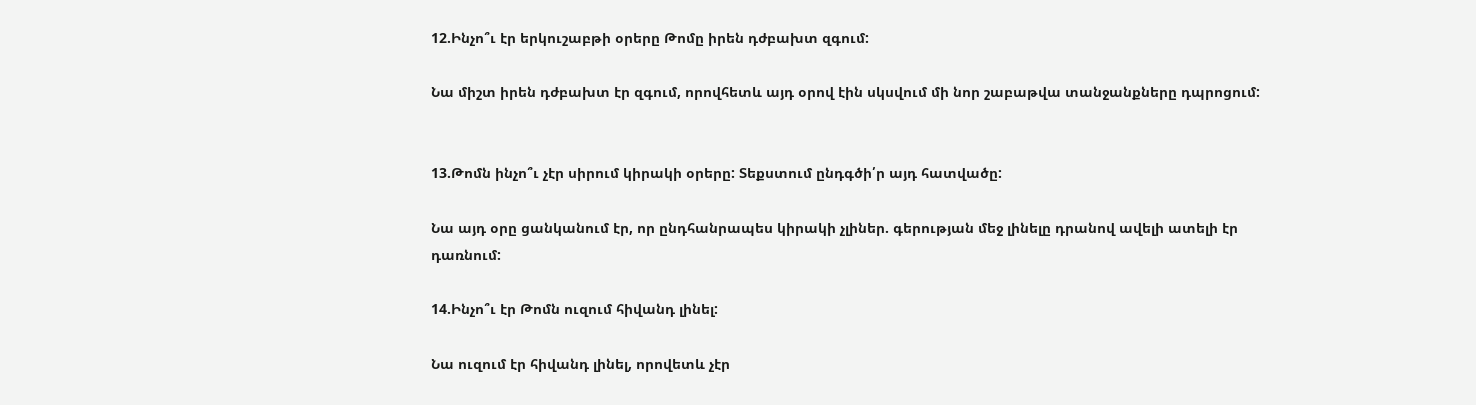12.Ինչո՞ւ էր երկուշաբթի օրերը Թոմը իրեն դժբախտ զգում:

Նա միշտ իրեն դժբախտ էր զգում, որովհետև այդ օրով էին սկսվում մի նոր շաբաթվա տանջանքները դպրոցում:


13.Թոմն ինչո՞ւ չէր սիրում կիրակի օրերը: Տեքստում ընդգծի՛ր այդ հատվածը:

Նա այդ օրը ցանկանում էր, որ ընդհանրապես կիրակի չլիներ. գերության մեջ լինելը դրանով ավելի ատելի էր դառնում:

14.Ինչո՞ւ էր Թոմն ուզում հիվանդ լինել:

Նա ուզում էր հիվանդ լինել, որովետև չէր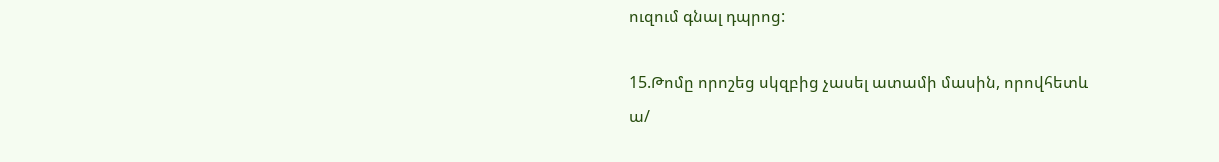ուզում գնալ դպրոց:

15.Թոմը որոշեց սկզբից չասել ատամի մասին, որովհետև
ա/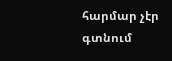հարմար չէր գտնում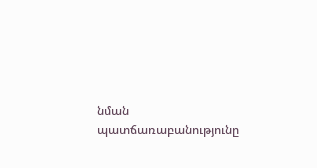նման պատճառաբանությունը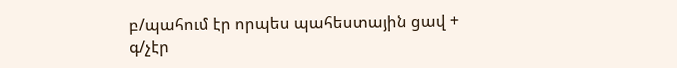բ/պահում էր որպես պահեստային ցավ +
գ/չէր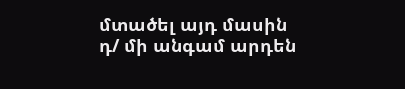մտածել այդ մասին
դ/ մի անգամ արդեն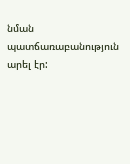նման պատճառաբանություն արել էր: